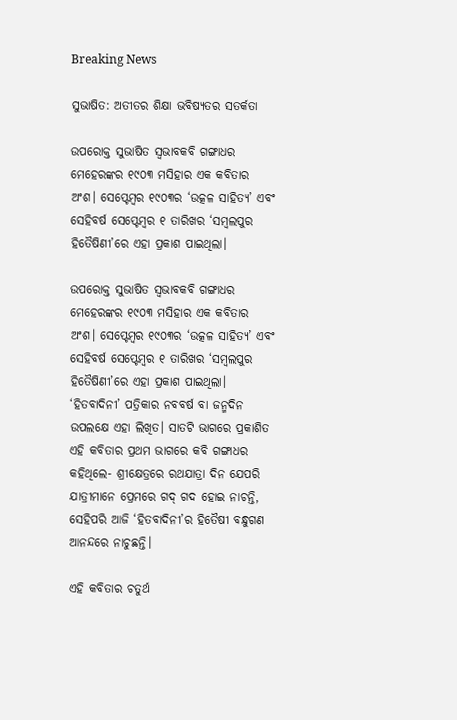Breaking News

ସୁଭାଷିତ: ଅତୀତର ଶିକ୍ଷା ଭବିଷ୍ୟତର ସତର୍କତା

ଉପରୋକ୍ତ ସୁଭାଷିତ ସ୍ବଭାବକବି ଗଙ୍ଗାଧର ମେହେରଙ୍କର ୧୯୦୩ ମସିହାର ଏକ କବିତାର ଅଂଶ। ସେପ୍ଟେମ୍ବର ୧୯୦୩ର ‘ଉତ୍କଳ ସାହିତ୍ୟ’ ଏବଂ ସେହିବର୍ଷ ସେପ୍ଟେମ୍ବର ୧ ତାରିଖର ‘ସମ୍ବଲପୁର ହିତୈଷିଣୀ’ରେ ଏହା ପ୍ରକାଶ ପାଇଥିଲା।

ଉପରୋକ୍ତ ସୁଭାଷିତ ସ୍ବଭାବକବି ଗଙ୍ଗାଧର ମେହେରଙ୍କର ୧୯୦୩ ମସିହାର ଏକ କବିତାର ଅଂଶ। ସେପ୍ଟେମ୍ବର ୧୯୦୩ର ‘ଉତ୍କଳ ସାହିତ୍ୟ’ ଏବଂ ସେହିବର୍ଷ ସେପ୍ଟେମ୍ବର ୧ ତାରିଖର ‘ସମ୍ବଲପୁର ହିତୈଷିଣୀ’ରେ ଏହା ପ୍ରକାଶ ପାଇଥିଲା। ‘ହିତବାଦିନୀ’ ପତ୍ରିକାର ନବବର୍ଷ ବା ଜନ୍ମଦିନ ଉପଲକ୍ଷେ ଏହା ଲିଖିତ। ସାତଟି ଭାଗରେ ପ୍ରକାଶିତ ଏହି କବିତାର ପ୍ରଥମ ଭାଗରେ କବି ଗଙ୍ଗାଧର କହିଥିଲେ- ଶ୍ରୀକ୍ଷେତ୍ରରେ ରଥଯାତ୍ରା ଦିନ ଯେପରି ଯାତ୍ରୀମାନେ ପ୍ରେମରେ ଗଦ୍‌ ଗଦ ହୋଇ ନାଚନ୍ତି, ସେହିପରି ଆଜି ‘ହିତବାଦିନୀ’ର ହିତୈଷୀ ବନ୍ଧୁଗଣ ଆନନ୍ଦରେ ନାଚୁଛନ୍ତି।

ଏହି କବିତାର ଚତୁର୍ଥ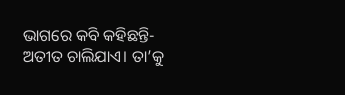ଭାଗରେ କବି କହିଛନ୍ତି-  ଅତୀତ ଚାଲିଯାଏ। ତା’କୁ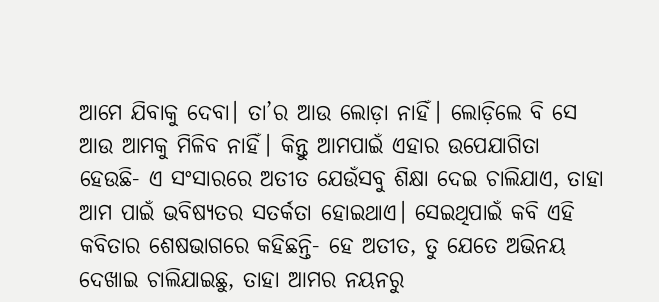ଆମେ ଯିବାକୁ ଦେବା। ତା’ର ଆଉ ଲୋଡ଼ା ନାହିଁ। ଲୋଡ଼ିଲେ ବି ସେ ଆଉ ଆମକୁ ମିଳିବ ନାହିଁ। କିନ୍ତୁ ଆମପାଇଁ ଏହାର ଉପ‌େଯାଗିତା ହେଉଛି- ଏ ସଂସାରରେ ଅତୀତ ଯେଉଁସବୁ ଶିକ୍ଷା ଦେଇ ଚାଲିଯାଏ, ତାହା ଆମ ପାଇଁ ଭବିଷ୍ୟତ‌ର ସତର୍କତା ହୋଇଥାଏ। ସେଇଥିପାଇଁ କବି ଏହି କବିତାର ଶେଷଭାଗରେ କହିଛନ୍ତି- ହେ ଅତୀତ, ତୁ ଯେତେ ଅଭିନୟ ଦେଖାଇ ଚାଲିଯାଇଛୁ, ତାହା ଆମର ନୟନରୁ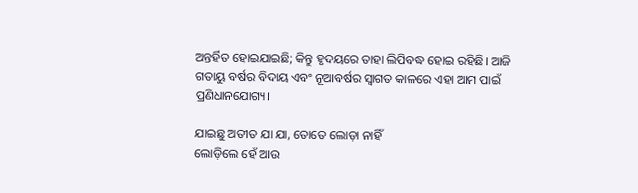ଅନ୍ତର୍ହିତ ହୋଇଯାଇଛି; କିନ୍ତୁ ହୃଦୟରେ ତାହା ଲିପିବଦ୍ଧ ହୋଇ ରହିଛି। ଆଜି ଗତାୟୁ ବର୍ଷର ବିଦାୟ ଏବଂ ନୂଆବର୍ଷର ସ୍ବାଗତ କାଳରେ ଏହା ଆମ ପାଇଁ ପ୍ରଣିଧାନଯୋଗ୍ୟ।

ଯାଇଛୁ ଅତୀତ ଯା ଯା, ତୋତେ ଲୋଡ଼ା ନାହିଁ
ଲୋଡ଼ିଲେ ହେଁ ଆଉ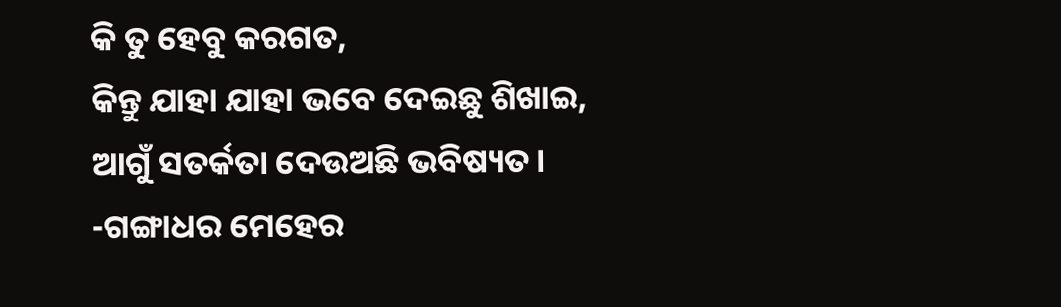କି ତୁ ହେବୁ କରଗତ,
କିନ୍ତୁ ଯାହା ଯାହା ଭବେ ଦେଇଛୁ ଶିଖାଇ,
ଆଗୁଁ ସତର୍କତା ଦେଉଅଛି ଭବିଷ୍ୟତ।
-ଗଙ୍ଗାଧର ମେହେର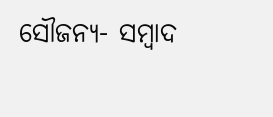ସୌଜନ୍ୟ- ସମ୍ୱାଦ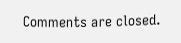Comments are closed.